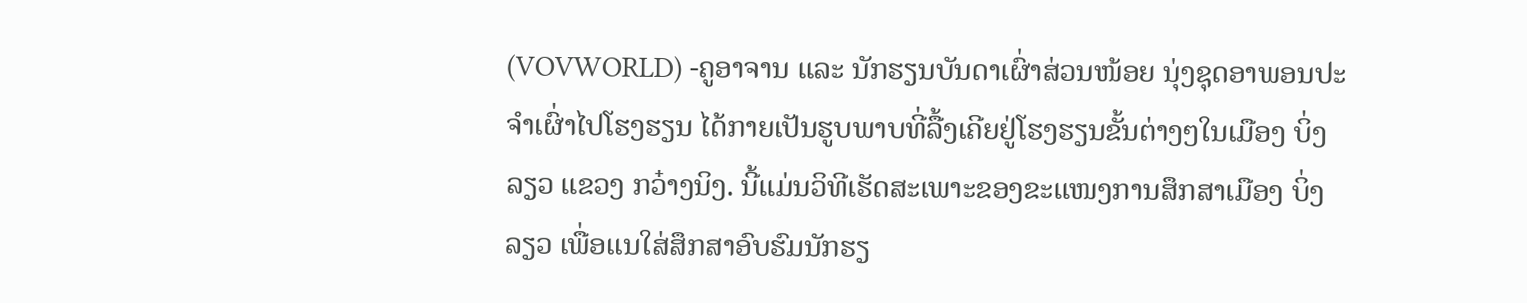(VOVWORLD) -ຄູອາຈານ ແລະ ນັກຮຽນບັນດາເຜົ່າສ່ວນໜ້ອຍ ນຸ່ງຊຸດອາພອນປະຈຳເຜົ່າໄປໂຮງຮຽນ ໄດ້ກາຍເປັນຮູບພາບທີ່ລື້ງເຄີຍຢູ່ໂຮງຮຽນຂັ້ນຕ່າງໆໃນເມືອງ ບິ່ງລຽວ ແຂວງ ກວ໋າງນິງ. ນີ້ແມ່ນວິທີເຮັດສະເພາະຂອງຂະແໜງການສຶກສາເມືອງ ບິ່ງລຽວ ເພື່ອແນໃສ່ສຶກສາອົບຮົມນັກຮຽ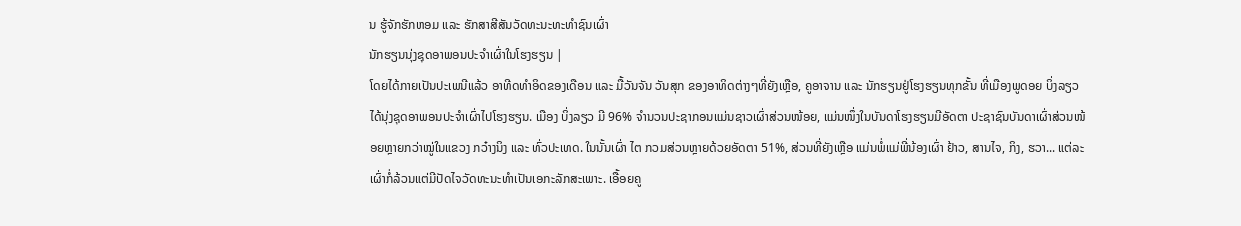ນ ຮູ້ຈັກຮັກຫອມ ແລະ ຮັກສາສີສັນວັດທະນະທະທຳຊົນເຜົ່າ
ນັກຮຽນນຸ່ງຊຸດອາພອນປະຈຳເຜົ່າໃນໂຮງຮຽນ |
ໂດຍໄດ້ກາຍເປັນປະເພນີແລ້ວ ອາທີດທຳອິດຂອງເດືອນ ແລະ ມື້ວັນຈັນ ວັນສຸກ ຂອງອາທິດຕ່າງໆທີ່ຍັງເຫຼືອ, ຄູອາຈານ ແລະ ນັກຮຽນຢູ່ໂຮງຮຽນທຸກຂັ້ນ ທີ່ເມືອງພູດອຍ ບິ່ງລຽວ ໄດ້ນຸ່ງຊຸດອາພອນປະຈຳເຜົ່າໄປໂຮງຮຽນ. ເມືອງ ບິ່ງລຽວ ມີ 96% ຈຳນວນປະຊາກອນແມ່ນຊາວເຜົ່າສ່ວນໜ້ອຍ, ແມ່ນໜຶ່ງໃນບັນດາໂຮງຮຽນມີອັດຕາ ປະຊາຊົນບັນດາເຜົ່າສ່ວນໜ້ອຍຫຼາຍກວ່າໝູ່ໃນແຂວງ ກວ໋າງນິງ ແລະ ທົ່ວປະເທດ. ໃນນັ້ນເຜົ່າ ໄຕ ກວມສ່ວນຫຼາຍດ້ວຍອັດຕາ 51%, ສ່ວນທີ່ຍັງເຫຼືອ ແມ່ນພໍ່ແມ່ພີ່ນ້ອງເຜົ່າ ຢ້າວ, ສານໄຈ, ກິງ, ຮວາ... ແຕ່ລະເຜົ່າກໍ່ລ້ວນແຕ່ມີປັດໄຈວັດທະນະທຳເປັນເອກະລັກສະເພາະ. ເອື້ອຍຄູ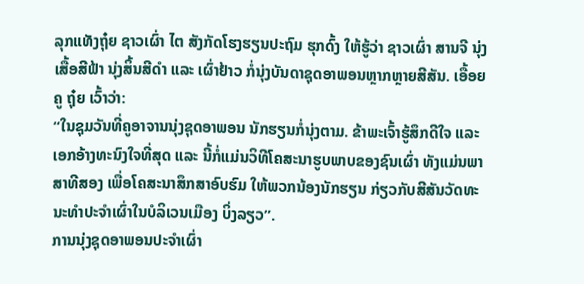ລຸກແທັງຖຸ໋ຍ ຊາວເຜົ່າ ໄຕ ສັງກັດໂຮງຮຽນປະຖົມ ຮຸກດົ້ງ ໃຫ້ຮູ້ວ່າ ຊາວເຜົ່າ ສານຈີ ນຸ່ງເສື້ອສີຟ້າ ນຸ່ງສິ້ນສີດຳ ແລະ ເຜົ່າຢ້າວ ກໍ່ນຸ່ງບັນດາຊຸດອາພອນຫຼາກຫຼາຍສີສັນ. ເອື້ອຍຄູ ຖຸ໋ຍ ເວົ້າວ່າ:
“ໃນຊຸມວັນທີ່ຄູອາຈານນຸ່ງຊຸດອາພອນ ນັກຮຽນກໍ່ນຸ່ງຕາມ. ຂ້າພະເຈົ້າຮູ້ສຶກດີໃຈ ແລະ ເອກອ້າງທະນົງໃຈທີ່ສຸດ ແລະ ນີ້ກໍ່ແມ່ນວິທີໂຄສະນາຮູບພາບຂອງຊົນເຜົ່າ ທັງແມ່ນພາສາທີສອງ ເພື່ອໂຄສະນາສຶກສາອົບຮົມ ໃຫ້ພວກນ້ອງນັກຮຽນ ກ່ຽວກັບສີສັນວັດທະນະທຳປະຈຳເຜົ່າໃນບໍລິເວນເມືອງ ບິ່ງລຽວ”.
ການນຸ່ງຊຸດອາພອນປະຈຳເຜົ່າ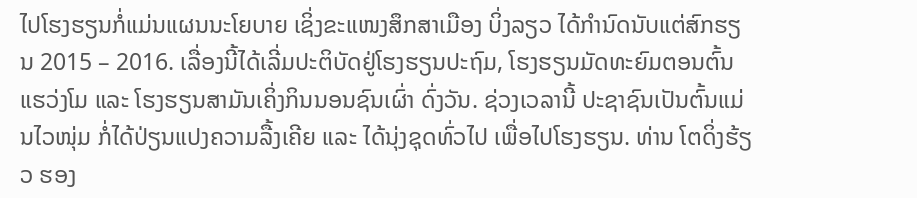ໄປໂຮງຮຽນກໍ່ແມ່ນແຜນນະໂຍບາຍ ເຊິ່ງຂະແໜງສຶກສາເມືອງ ບິ່ງລຽວ ໄດ້ກຳນົດນັບແຕ່ສົກຮຽນ 2015 – 2016. ເລື່ອງນີ້ໄດ້ເລີ່ມປະຕິບັດຢູ່ໂຮງຮຽນປະຖົມ, ໂຮງຮຽນມັດທະຍົມຕອນຕົ້ນ ແຮວ່ງໂມ ແລະ ໂຮງຮຽນສາມັນເຄິ່ງກິນນອນຊົນເຜົ່າ ດົ່ງວັນ. ຊ່ວງເວລານີ້ ປະຊາຊົນເປັນຕົ້ນແມ່ນໄວໜຸ່ມ ກໍ່ໄດ້ປ່ຽນແປງຄວາມລື້ງເຄີຍ ແລະ ໄດ້ນຸ່ງຊຸດທົ່ວໄປ ເພື່ອໄປໂຮງຮຽນ. ທ່ານ ໂຕດິ່ງຮ້ຽວ ຮອງ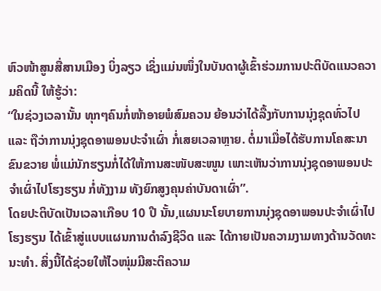ຫົວໜ້າສູນສື່ສານເມືອງ ບິ່ງລຽວ ເຊິ່ງແມ່ນໜຶ່ງໃນບັນດາຜູ້ເຂົ້າຮ່ວມການປະຕິບັດແນວຄວາມຄິດນີ້ ໃຫ້ຮູ້ວ່າ:
“ໃນຊ່ວງເວລານັ້ນ ທຸກໆຄົນກໍ່ໜ້າອາຍພໍສົມຄວນ ຍ້ອນວ່າໄດ້ລື້ງກັບການນຸ່ງຊຸດທົ່ວໄປ ແລະ ຖືວ່າການນຸ່ງຊຸດອາພອນປະຈຳເຜົ່າ ກໍ່ເສຍເວລາຫຼາຍ. ຕໍ່ມາເມື່ອໄດ້ຮັບການໂຄສະນາຂົນຂວາຍ ພໍ່ແມ່ນັກຮຽນກໍ່ໄດ້ໃຫ້ການສະໜັບສະໜູນ ເພາະເຫັນວ່າການນຸ່ງຊຸດອາພອນປະຈຳເຜົ່າໄປໂຮງຮຽນ ກໍ່ທັງງາມ ທັງຍົກສູງຄຸນຄ່າບັນດາເຜົ່າ”.
ໂດຍປະຕິບັດເປັນເວລາເກືອບ 10 ປີ ນັ້ນ,ແຜນນະໂຍບາຍການນຸ່ງຊຸດອາພອນປະຈຳເຜົ່າໄປໂຮງຮຽນ ໄດ້ເຂົ້າສູ່ແບບແຜນການດຳລົງຊີວິດ ແລະ ໄດ້ກາຍເປັນຄວາມງາມທາງດ້ານວັດທະນະທຳ. ສິ່ງນີ້ໄດ້ຊ່ວຍໃຫ້ໄວໜຸ່ມມີສະຕິຄວາມ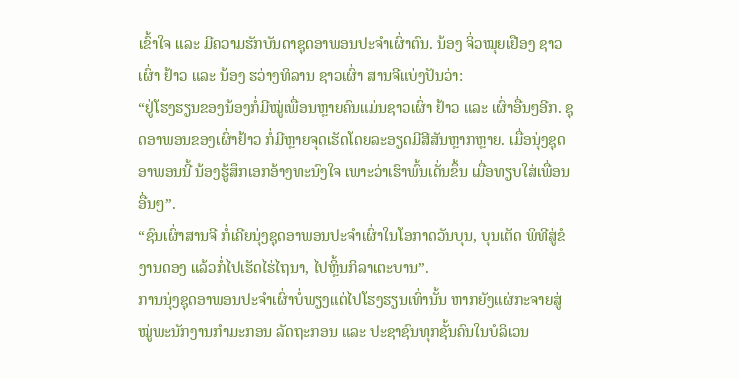ເຂົ້າໃຈ ແລະ ມີຄວາມຮັກບັນດາຊຸດອາພອນປະຈຳເຜົ່າຕົນ. ນ້ອງ ຈິ່ວໝຸຍເຢືອງ ຊາວເຜົ່າ ຢ້າວ ແລະ ນ້ອງ ຮວ່າງທິລານ ຊາວເຜົ່າ ສານຈີແບ່ງປັນວ່າ:
“ຢູ່ໂຮງຮຽນຂອງນ້ອງກໍ່ມີໝູ່ເພື່ອນຫຼາຍຄົນແມ່ນຊາວເຜົ່າ ຢ້າວ ແລະ ເຜົ່າອື່ນໆອີກ. ຊຸດອາພອນຂອງເຜົ່າຢ້າວ ກໍ່ມີຫຼາຍຈຸດເຮັດໂດຍລະອຽດມີສີສັນຫຼາກຫຼາຍ. ເມື່ອນຸ່ງຊຸດອາພອນນີ້ ນ້ອງຮູ້ສຶກເອກອ້າງທະນົງໃຈ ເພາະວ່າເຮົາພົ້ນເດັ່ນຂຶ້ນ ເມື່ອທຽບໃສ່ເພື່ອນອື່ນໆ”.
“ຊົນເຜົ່າສານຈີ ກໍ່ເຄີຍນຸ່ງຊຸດອາພອນປະຈຳເຜົ່າໃນໂອກາດວັນບຸນ, ບຸນເຕັດ ພິທີສູ່ຂໍງານດອງ ແລ້ວກໍ່ໄປເຮັດໄຮ່ໄຖນາ, ໄປຫຼິ້ນກິລາເຕະບານ”.
ການນຸ່ງຊຸດອາພອນປະຈຳເຜົ່າບໍ່ພຽງແຕ່ໄປໂຮງຮຽນເທົ່ານັ້ນ ຫາກຍັງແຜ່ກະຈາຍສູ່ໝູ່ພະນັກງານກຳມະກອນ ລັດຖະກອນ ແລະ ປະຊາຊົນທຸກຊັ້ນຄົນໃນບໍລິເວນ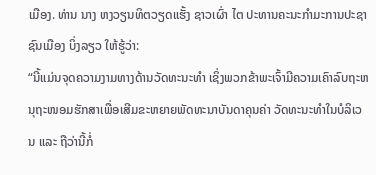ເມືອງ. ທ່ານ ນາງ ຫງວຽນທິຕວຽດແຮັ້ງ ຊາວເຜົ່າ ໄຕ ປະທານຄະນະກຳມະການປະຊາຊົນເມືອງ ບິ່ງລຽວ ໃຫ້ຮູ້ວ່າ:
“ນີ້ແມ່ນຈຸດຄວາມງາມທາງດ້ານວັດທະນະທຳ ເຊິ່ງພວກຂ້າພະເຈົ້າມີຄວາມເຄົາລົບຖະຫນຸຖະໜອມຮັກສາເພື່ອເສີມຂະຫຍາຍພັດທະນາບັນດາຄຸນຄ່າ ວັດທະນະທຳໃນບໍລິເວນ ແລະ ຖືວ່ານີ້ກໍ່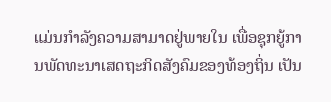ແມ່ນກຳລັງຄວາມສາມາດຢູ່ພາຍໃນ ເພື່ອຊຸກຍູ້ການພັດທະນາເສດຖະກິດສັງຄົມຂອງທ້ອງຖິ່ນ ເປັນ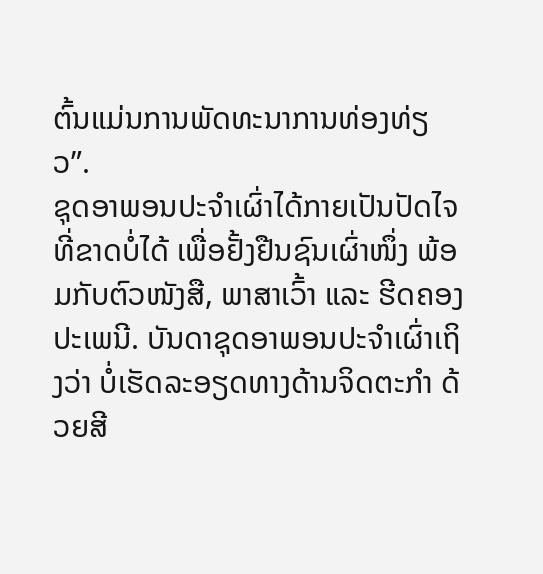ຕົ້ນແມ່ນການພັດທະນາການທ່ອງທ່ຽວ”.
ຊຸດອາພອນປະຈຳເຜົ່າໄດ້ກາຍເປັນປັດໄຈທີ່ຂາດບໍ່ໄດ້ ເພື່ອຢັ້ງຢືນຊົນເຜົ່າໜຶ່ງ ພ້ອມກັບຕົວໜັງສື, ພາສາເວົ້າ ແລະ ຮີດຄອງປະເພນີ. ບັນດາຊຸດອາພອນປະຈຳເຜົ່າເຖິງວ່າ ບໍ່ເຮັດລະອຽດທາງດ້ານຈິດຕະກຳ ດ້ວຍສີ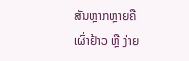ສັນຫຼາກຫຼາຍຄືເຜົ່າຢ້າວ ຫຼື ງ່າຍ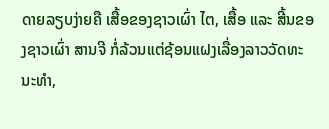ດາຍລຽບງ່າຍຄື ເສື້ອຂອງຊາວເຜົ່າ ໄຕ, ເສື້ອ ແລະ ສີ້ນຂອງຊາວເຜົ່າ ສານຈີ ກໍ່ລ້ວນແຕ່ຊ້ອນແຝງເລື່ອງລາວວັດທະນະທຳ,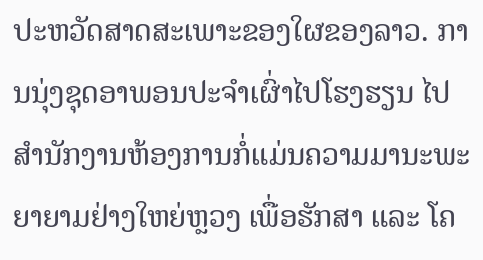ປະຫວັດສາດສະເພາະຂອງໃຜຂອງລາວ. ການນຸ່ງຊຸດອາພອນປະຈຳເຜົ່າໄປໂຮງຮຽນ ໄປສຳນັກງານຫ້ອງການກໍ່ແມ່ນຄວາມມານະພະຍາຍາມຢ່າງໃຫຍ່ຫຼວງ ເພື່ອຮັກສາ ແລະ ໂຄ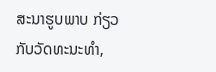ສະນາຮູບພາບ ກ່ຽວກັບວັດທະນະທຳ,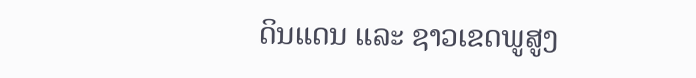ດິນແດນ ແລະ ຊາວເຂດພູສູງ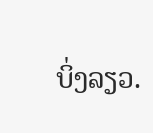ບິ່ງລຽວ.